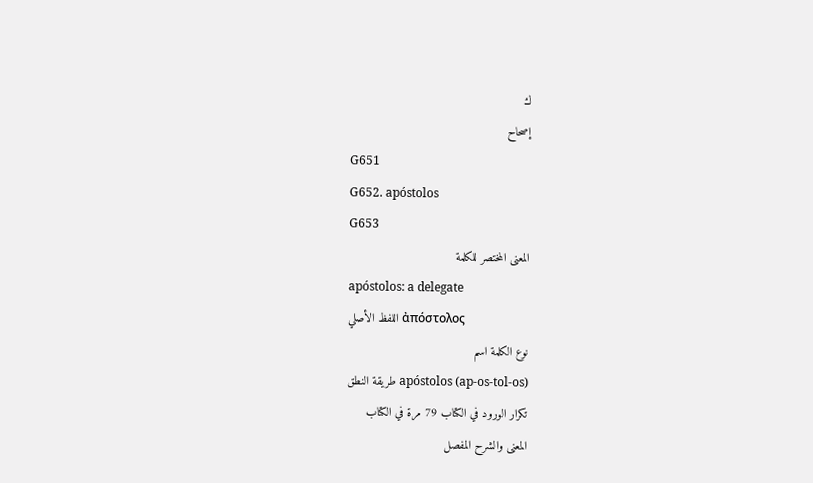ك
إصحاح
G651
G652. apóstolos
G653
المعنى المختصر للكلمة
apóstolos: a delegate
اللفظ الأصلي ἀπόστολος
نوع الكلمة اسم
طريقة النطق apóstolos (ap-os-tol-os)
تكرار الورود في الكتاب 79 مرة في الكتاب
المعنى والشرح المفصل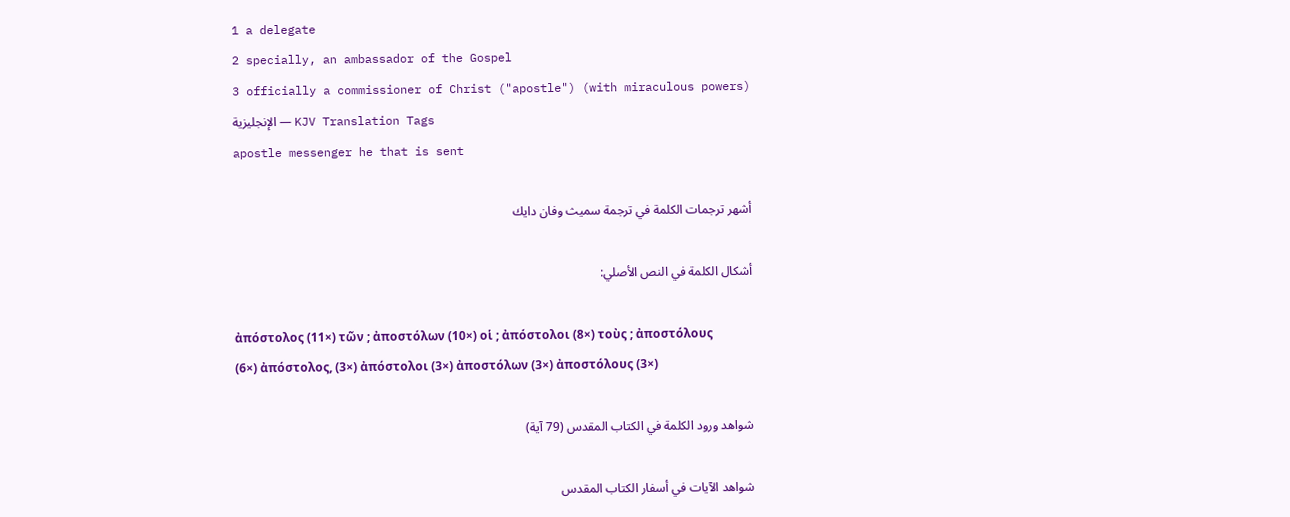1 a delegate
2 specially, an ambassador of the Gospel
3 officially a commissioner of Christ ("apostle") (with miraculous powers)
الإنجليزية — KJV Translation Tags
apostle messenger he that is sent

أشهر ترجمات الكلمة في ترجمة سميث وفان دايك

أشكال الكلمة في النص الأصلي:

ἀπόστολος (11×) τῶν ; ἀποστόλων (10×) οἱ ; ἀπόστολοι (8×) τοὺς ; ἀποστόλους (6×) ἀπόστολος, (3×) ἀπόστολοι (3×) ἀποστόλων (3×) ἀποστόλους (3×)

شواهد ورود الكلمة في الكتاب المقدس (79 آية)

شواهد الآيات في أسفار الكتاب المقدس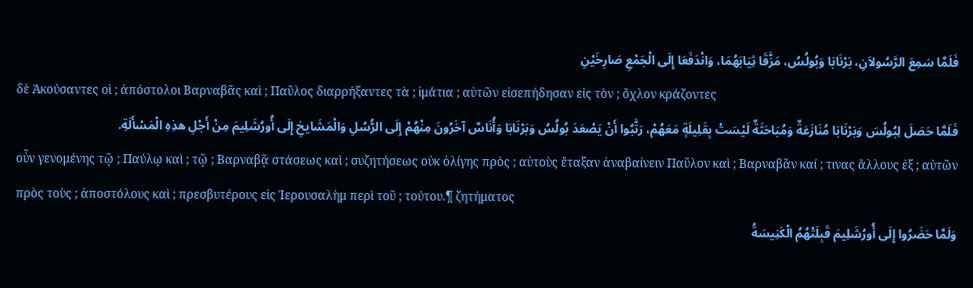فَلَمَّا سَمِعَ الرَّسُولاَنِ، بَرْنَابَا وَبُولُسُ، مَزَّقَا ثِيَابَهُمَا، وَانْدَفَعَا إِلَى الْجَمْعِ صَارِخَيْنِ
δὲ Ἀκούσαντες οἱ ; ἀπόστολοι Βαρναβᾶς καὶ ; Παῦλος διαρρήξαντες τὰ ; ἱμάτια ; αὐτῶν εἰσεπήδησαν εἰς τὸν ; ὄχλον κράζοντες
فَلَمَّا حَصَلَ لِبُولُسَ وَبَرْنَابَا مُنَازَعَةٌ وَمُبَاحَثَةٌ لَيْسَتْ بِقَلِيلَةٍ مَعَهُمْ، رَتَّبُوا أَنْ يَصْعَدَ بُولُسُ وَبَرْنَابَا وَأُنَاسٌ آخَرُونَ مِنْهُمْ إِلَى الرُّسُلِ وَالْمَشَايخِ إِلَى أُورُشَلِيمَ مِنْ أَجْلِ هذِهِ الْمَسْأَلَةِ.
οὖν γενομένης τῷ ; Παύλῳ καὶ ; τῷ ; Βαρναβᾷ στάσεως καὶ ; συζητήσεως οὐκ ὀλίγης πρὸς ; αὐτοὺς ἔταξαν ἀναβαίνειν Παῦλον καὶ ; Βαρναβᾶν καί ; τινας ἄλλους ἐξ ; αὐτῶν πρὸς τοὺς ; ἀποστόλους καὶ ; πρεσβυτέρους εἰς Ἰερουσαλὴμ περὶ τοῦ ; τούτου.¶ ζητήματος
وَلَمَّا حَضَرُوا إِلَى أُورُشَلِيمَ قَبِلَتْهُمُ الْكَنِيسَةُ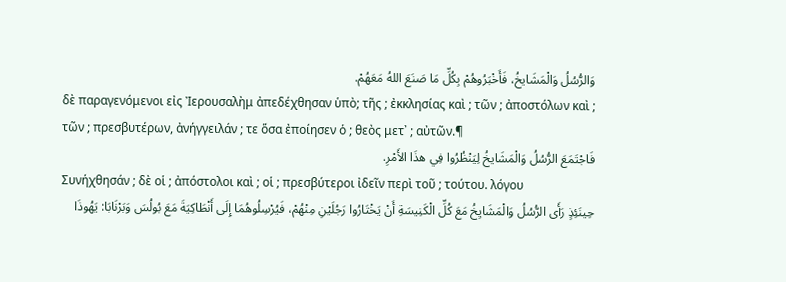وَالرُّسُلُ وَالْمَشَايخُ، فَأَخْبَرُوهُمْ بِكُلِّ مَا صَنَعَ اللهُ مَعَهُمْ.
δὲ παραγενόμενοι εἰς Ἰερουσαλὴμ ἀπεδέχθησαν ὑπὸ; τῆς ; ἐκκλησίας καὶ ; τῶν ; ἀποστόλων καὶ ; τῶν ; πρεσβυτέρων, ἀνήγγειλάν ; τε ὅσα ἐποίησεν ὁ ; θεὸς μετ᾽ ; αὐτῶν.¶
فَاجْتَمَعَ الرُّسُلُ وَالْمَشَايخُ لِيَنْظُرُوا فِي هذَا الأَمْرِ.
Συνήχθησάν ; δὲ οἱ ; ἀπόστολοι καὶ ; οἱ ; πρεσβύτεροι ἰδεῖν περὶ τοῦ ; τούτου. λόγου
حِينَئِذٍ رَأَى الرُّسُلُ وَالْمَشَايِخُ مَعَ كُلِّ الْكَنِيسَةِ أَنْ يَخْتَارُوا رَجُلَيْنِ مِنْهُمْ، فَيُرْسِلُوهُمَا إِلَى أَنْطَاكِيَةَ مَعَ بُولُسَ وَبَرْنَابَا: يَهُوذَا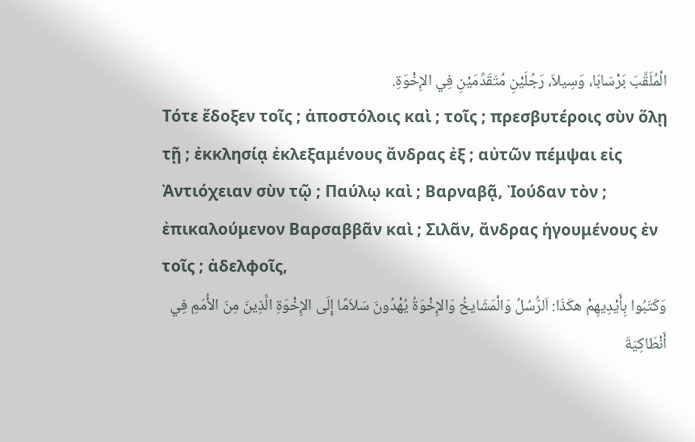الْمُلَقَّبَ بَرْسَابَا، وَسِيلاَ، رَجُلَيْنِ مُتَقَدِّمَيْنِ فِي الإِخْوَةِ.
Τότε ἔδοξεν τοῖς ; ἀποστόλοις καὶ ; τοῖς ; πρεσβυτέροις σὺν ὅλῃ τῇ ; ἐκκλησίᾳ ἐκλεξαμένους ἄνδρας ἐξ ; αὐτῶν πέμψαι εἰς Ἀντιόχειαν σὺν τῷ ; Παύλῳ καὶ ; Βαρναβᾷ, Ἰούδαν τὸν ; ἐπικαλούμενον Βαρσαββᾶν καὶ ; Σιλᾶν, ἄνδρας ἡγουμένους ἐν τοῖς ; ἀδελφοῖς,
وَكَتَبُوا بِأَيْدِيهِمْ هكَذَا: اَلرُّسُلُ وَالْمَشَايخُ وَالإِخْوَةُ يُهْدُونَ سَلاَمًا إِلَى الإِخْوَةِ الَّذِينَ مِنَ الأُمَمِ فِي أَنْطَاكِيَةَ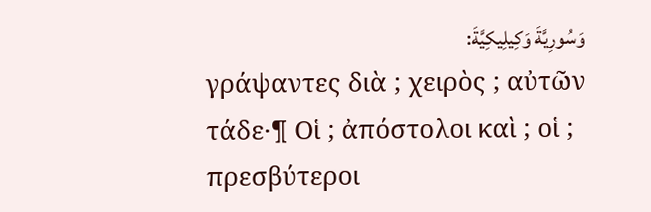وَسُورِيَّةَ وَكِيلِيكِيَّةَ:
γράψαντες διὰ ; χειρὸς ; αὐτῶν τάδε·¶ Οἱ ; ἀπόστολοι καὶ ; οἱ ; πρεσβύτεροι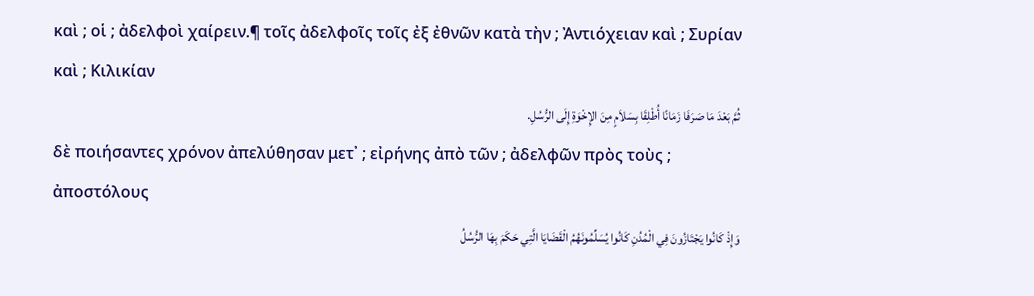καὶ ; οἱ ; ἀδελφοὶ χαίρειν.¶ τοῖς ἀδελφοῖς τοῖς ἐξ ἐθνῶν κατὰ τὴν ; Ἀντιόχειαν καὶ ; Συρίαν καὶ ; Κιλικίαν
ثُمَّ بَعْدَ مَا صَرَفَا زَمَانًا أُطْلِقَا بِسَلاَمٍ مِنَ الإِخْوَةِ إِلَى الرُّسُلِ.
δὲ ποιήσαντες χρόνον ἀπελύθησαν μετ᾽ ; εἰρήνης ἀπὸ τῶν ; ἀδελφῶν πρὸς τοὺς ; ἀποστόλους
وَإِذْ كَانُوا يَجْتَازُونَ فِي الْمُدُنِ كَانُوا يُسَلِّمُونَهُمُ الْقَضَايَا الَّتِي حَكَمَ بِهَا الرُّسُلُ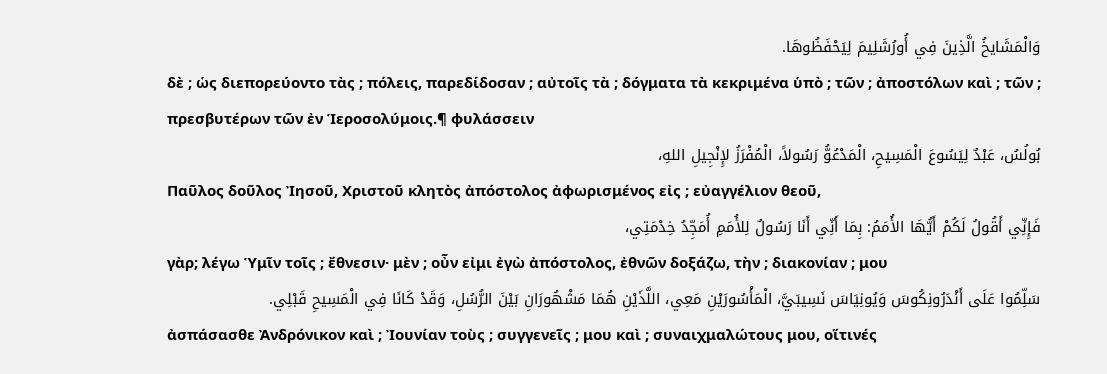وَالْمَشَايخُ الَّذِينَ فِي أُورُشَلِيمَ لِيَحْفَظُوهَا.
δὲ ; ὡς διεπορεύοντο τὰς ; πόλεις, παρεδίδοσαν ; αὐτοῖς τὰ ; δόγματα τὰ κεκριμένα ὑπὸ ; τῶν ; ἀποστόλων καὶ ; τῶν ; πρεσβυτέρων τῶν ἐν Ἱεροσολύμοις.¶ φυλάσσειν
بُولُسُ، عَبْدٌ لِيَسُوعَ الْمَسِيحِ، الْمَدْعُوُّ رَسُولاً، الْمُفْرَزُ لإِنْجِيلِ اللهِ،
Παῦλος δοῦλος Ἰησοῦ, Χριστοῦ κλητὸς ἀπόστολος ἀφωρισμένος εἰς ; εὐαγγέλιον θεοῦ,
فَإِنِّي أَقُولُ لَكُمْ أَيُّهَا الأُمَمُ: بِمَا أَنِّي أَنَا رَسُولٌ لِلأُمَمِ أُمَجِّدُ خِدْمَتِي،
γὰρ; λέγω Ὑμῖν τοῖς ; ἔθνεσιν· μὲν ; οὖν εἰμι ἐγὼ ἀπόστολος, ἐθνῶν δοξάζω, τὴν ; διακονίαν ; μου
سَلِّمُوا عَلَى أَنْدَرُونِكُوسَ وَيُونِيَاسَ نَسِيبَيَّ، الْمَأْسُورَيْنِ مَعِي، اللَّذَيْنِ هُمَا مَشْهُورَانِ بَيْنَ الرُّسُلِ، وَقَدْ كَانَا فِي الْمَسِيحِ قَبْلِي.
ἀσπάσασθε Ἀνδρόνικον καὶ ; Ἰουνίαν τοὺς ; συγγενεῖς ; μου καὶ ; συναιχμαλώτους μου, οἵτινές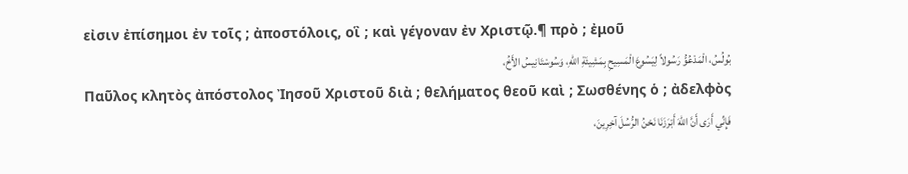εἰσιν ἐπίσημοι ἐν τοῖς ; ἀποστόλοις, οἳ ; καὶ γέγοναν ἐν Χριστῷ.¶ πρὸ ; ἐμοῦ
بُولُسُ، الْمَدْعُوُّ رَسُولاً لِيَسُوعَ الْمَسِيحِ بِمَشِيئَةِ اللهِ، وَسُوسْتَانِيسُ الأَخُ،
Παῦλος κλητὸς ἀπόστολος Ἰησοῦ Χριστοῦ διὰ ; θελήματος θεοῦ καὶ ; Σωσθένης ὁ ; ἀδελφὸς
فَإِنِّي أَرَى أَنَّ اللهَ أَبْرَزَنَا نَحْنُ الرُّسُلَ آخِرِينَ،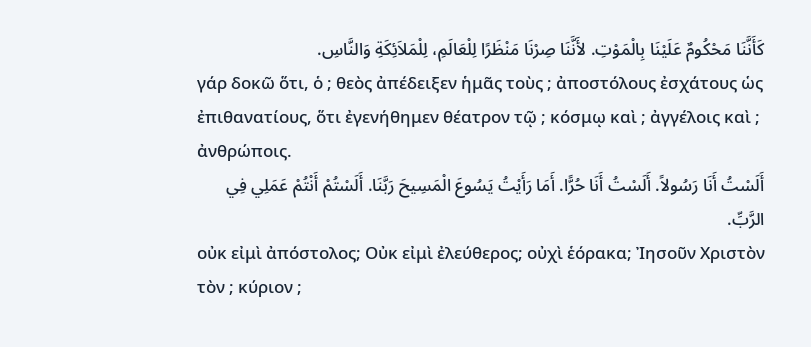كَأَنَّنَا مَحْكُومٌ عَلَيْنَا بِالْمَوْتِ. لأَنَّنَا صِرْنَا مَنْظَرًا لِلْعَالَمِ، لِلْمَلاَئِكَةِ وَالنَّاسِ.
γάρ δοκῶ ὅτι, ὁ ; θεὸς ἀπέδειξεν ἡμᾶς τοὺς ; ἀποστόλους ἐσχάτους ὡς ἐπιθανατίους, ὅτι ἐγενήθημεν θέατρον τῷ ; κόσμῳ καὶ ; ἀγγέλοις καὶ ; ἀνθρώποις.
أَلَسْتُ أَنَا رَسُولاً. أَلَسْتُ أَنَا حُرًّا. أَمَا رَأَيْتُ يَسُوعَ الْمَسِيحَ رَبَّنَا. أَلَسْتُمْ أَنْتُمْ عَمَلِي فِي الرَّبِّ.
οὐκ εἰμὶ ἀπόστολος; Οὐκ εἰμὶ ἐλεύθερος; οὐχὶ ἑόρακα; Ἰησοῦν Χριστὸν τὸν ; κύριον ;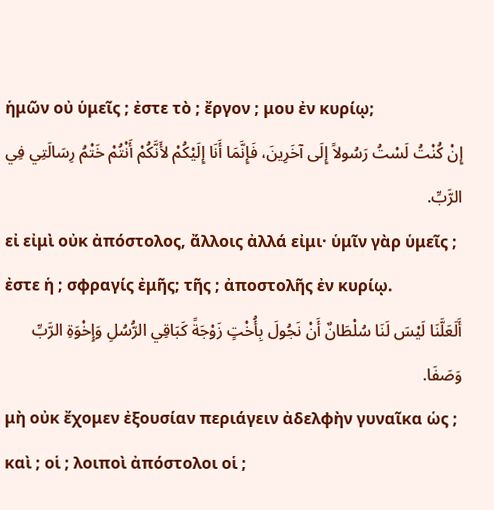ἡμῶν οὐ ὑμεῖς ; ἐστε τὸ ; ἔργον ; μου ἐν κυρίῳ;
إِنْ كُنْتُ لَسْتُ رَسُولاً إِلَى آخَرِينَ، فَإِنَّمَا أَنَا إِلَيْكُمْ لأَنَّكُمْ أَنْتُمْ خَتْمُ رِسَالَتِي فِي الرَّبِّ.
εἰ εἰμὶ οὐκ ἀπόστολος, ἄλλοις ἀλλά εἰμι· ὑμῖν γὰρ ὑμεῖς ; ἐστε ἡ ; σφραγίς ἐμῆς; τῆς ; ἀποστολῆς ἐν κυρίῳ.
أَلَعَلَّنَا لَيْسَ لَنَا سُلْطَانٌ أَنْ نَجُولَ بِأُخْتٍ زَوْجَةً كَبَاقِي الرُّسُلِ وَإِخْوَةِ الرَّبِّ وَصَفَا.
μὴ οὐκ ἔχομεν ἐξουσίαν περιάγειν ἀδελφὴν γυναῖκα ὡς ; καὶ ; οἱ ; λοιποὶ ἀπόστολοι οἱ ;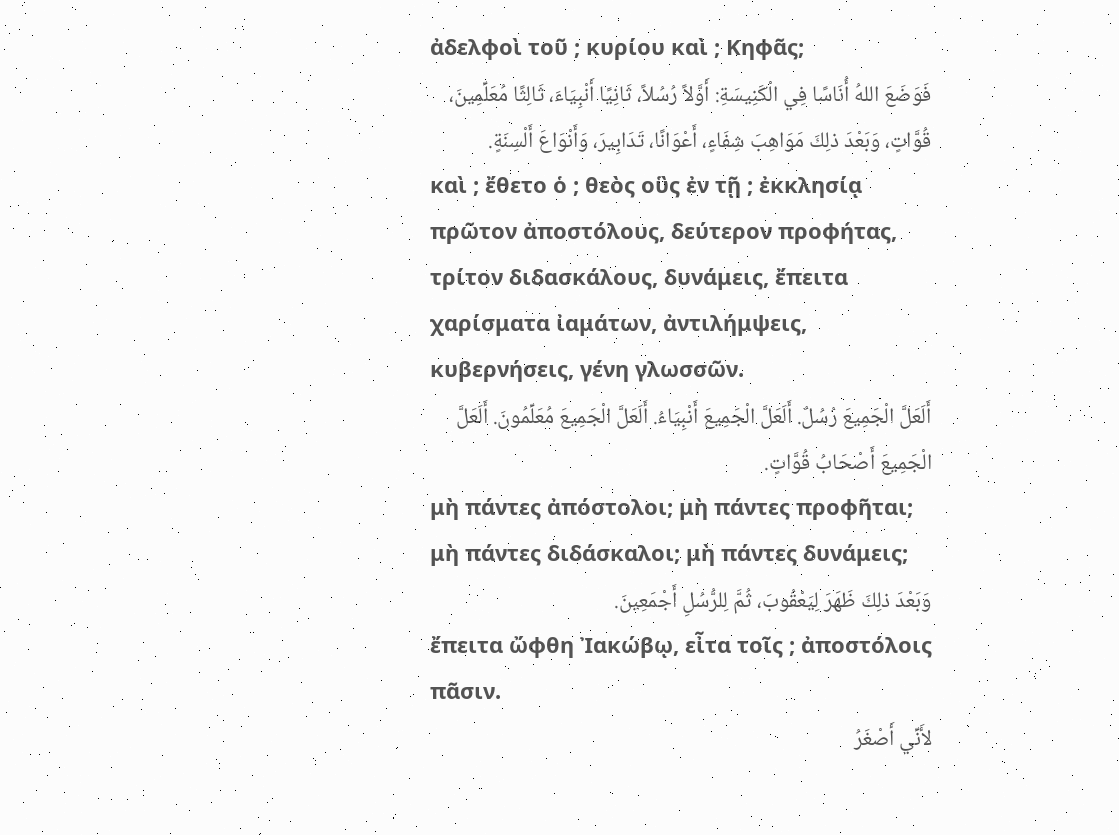ἀδελφοὶ τοῦ ; κυρίου καὶ ; Κηφᾶς;
فَوَضَعَ اللهُ أُنَاسًا فِي الْكَنِيسَةِ: أَوَّلاً رُسُلاً، ثَانِيًا أَنْبِيَاءَ، ثَالِثًا مُعَلِّمِينَ، قُوَّاتٍ، وَبَعْدَ ذلِكَ مَوَاهِبَ شِفَاءٍ، أَعْوَانًا، تَدَابِيرَ، وَأَنْوَاعَ أَلْسِنَةٍ.
καὶ ; ἔθετο ὁ ; θεὸς οὓς ἐν τῇ ; ἐκκλησίᾳ πρῶτον ἀποστόλους, δεύτερον προφήτας, τρίτον διδασκάλους, δυνάμεις, ἔπειτα χαρίσματα ἰαμάτων, ἀντιλήμψεις, κυβερνήσεις, γένη γλωσσῶν.
أَلَعَلَّ الْجَمِيعَ رُسُلٌ. أَلَعَلَّ الْجَمِيعَ أَنْبِيَاءُ. أَلَعَلَّ الْجَمِيعَ مُعَلِّمُونَ. أَلَعَلَّ الْجَمِيعَ أَصْحَابُ قُوَّاتٍ.
μὴ πάντες ἀπόστολοι; μὴ πάντες προφῆται; μὴ πάντες διδάσκαλοι; μὴ πάντες δυνάμεις;
وَبَعْدَ ذلِكَ ظَهَرَ لِيَعْقُوبَ، ثُمَّ لِلرُّسُلِ أَجْمَعِينَ.
ἔπειτα ὤφθη Ἰακώβῳ, εἶτα τοῖς ; ἀποστόλοις πᾶσιν.
لأَنِّي أَصْغَرُ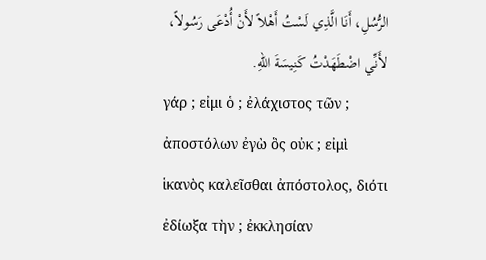الرُّسُلِ، أَنَا الَّذِي لَسْتُ أَهْلاً لأَنْ أُدْعَى رَسُولاً، لأَنِّي اضْطَهَدْتُ كَنِيسَةَ اللهِ.
γάρ ; εἰμι ὁ ; ἐλάχιστος τῶν ; ἀποστόλων ἐγὼ ὃς οὐκ ; εἰμὶ ἱκανὸς καλεῖσθαι ἀπόστολος, διότι ἐδίωξα τὴν ; ἐκκλησίαν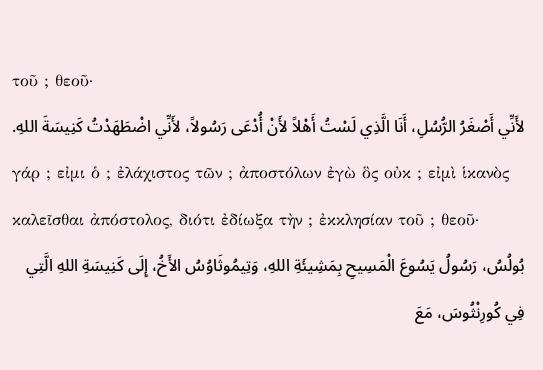τοῦ ; θεοῦ·
لأَنِّي أَصْغَرُ الرُّسُلِ، أَنَا الَّذِي لَسْتُ أَهْلاً لأَنْ أُدْعَى رَسُولاً، لأَنِّي اضْطَهَدْتُ كَنِيسَةَ اللهِ.
γάρ ; εἰμι ὁ ; ἐλάχιστος τῶν ; ἀποστόλων ἐγὼ ὃς οὐκ ; εἰμὶ ἱκανὸς καλεῖσθαι ἀπόστολος, διότι ἐδίωξα τὴν ; ἐκκλησίαν τοῦ ; θεοῦ·
بُولُسُ، رَسُولُ يَسُوعَ الْمَسِيحِ بِمَشِيئَةِ اللهِ، وَتِيمُوثَاوُسُ الأَخُ، إِلَى كَنِيسَةِ اللهِ الَّتِي فِي كُورِنْثُوسَ، مَعَ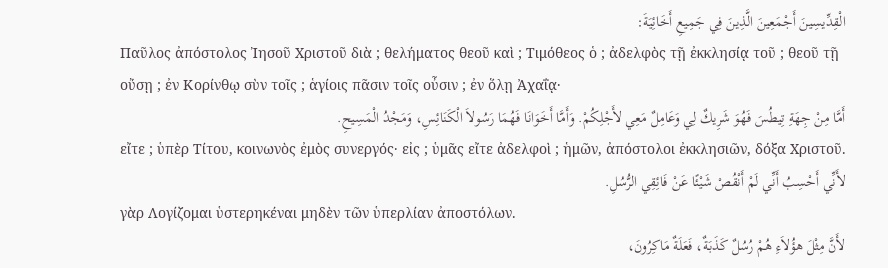الْقِدِّيسِينَ أَجْمَعِينَ الَّذِينَ فِي جَمِيعِ أَخَائِيَةَ:
Παῦλος ἀπόστολος Ἰησοῦ Χριστοῦ διὰ ; θελήματος θεοῦ καὶ ; Τιμόθεος ὁ ; ἀδελφὸς τῇ ἐκκλησίᾳ τοῦ ; θεοῦ τῇ οὔσῃ ; ἐν Κορίνθῳ σὺν τοῖς ; ἁγίοις πᾶσιν τοῖς οὖσιν ; ἐν ὅλῃ Ἀχαΐᾳ·
أَمَّا مِنْ جِهَةِ تِيطُسَ فَهُوَ شَرِيكٌ لِي وَعَامِلٌ مَعِي لأَجْلِكُمْ. وَأَمَّا أَخَوَانَا فَهُمَا رَسُولاَ الْكَنَائِسِ، وَمَجْدُ الْمَسِيحِ.
εἴτε ; ὑπὲρ Τίτου, κοινωνὸς ἐμὸς συνεργός· εἰς ; ὑμᾶς εἴτε ἀδελφοὶ ; ἡμῶν, ἀπόστολοι ἐκκλησιῶν, δόξα Χριστοῦ.
لأَنِّي أَحْسِبُ أَنِّي لَمْ أَنْقُصْ شَيْئًا عَنْ فَائِقِي الرُّسُلِ.
γὰρ Λογίζομαι ὑστερηκέναι μηδὲν τῶν ὑπερλίαν ἀποστόλων.
لأَنَّ مِثْلَ هؤُلاَءِ هُمْ رُسُلٌ كَذَبَةٌ، فَعَلَةٌ مَاكِرُونَ،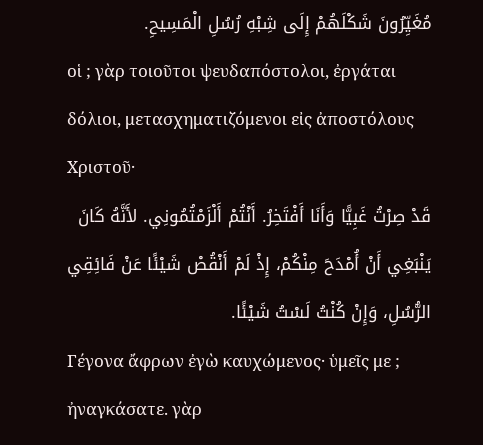مُغَيِّرُونَ شَكْلَهُمْ إِلَى شِبْهِ رُسُلِ الْمَسِيحِ.
οἱ ; γὰρ τοιοῦτοι ψευδαπόστολοι, ἐργάται δόλιοι, μετασχηματιζόμενοι εἰς ἀποστόλους Χριστοῦ·
قَدْ صِرْتُ غَبِيًّا وَأَنَا أَفْتَخِرُ. أَنْتُمْ أَلْزَمْتُمُونِي. لأَنَّهُ كَانَ يَنْبَغِي أَنْ أُمْدَحَ مِنْكُمْ، إِذْ لَمْ أَنْقُصْ شَيْئًا عَنْ فَائِقِي الرُّسُلِ، وَإِنْ كُنْتُ لَسْتُ شَيْئًا.
Γέγονα ἄφρων ἐγὼ καυχώμενος· ὑμεῖς με ; ἠναγκάσατε. γὰρ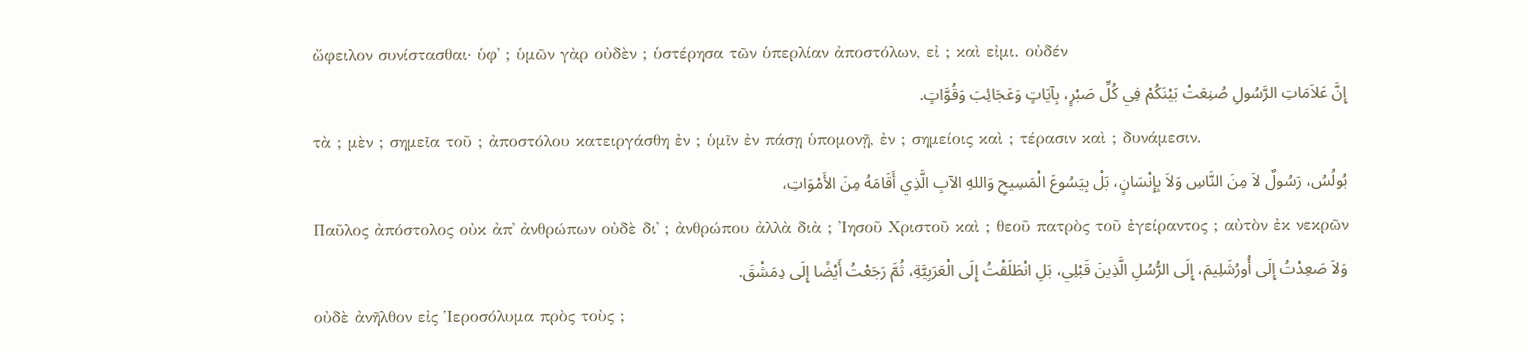ὤφειλον συνίστασθαι· ὑφ᾽ ; ὑμῶν γὰρ οὐδὲν ; ὑστέρησα τῶν ὑπερλίαν ἀποστόλων, εἰ ; καὶ εἰμι. οὐδέν
إِنَّ عَلاَمَاتِ الرَّسُولِ صُنِعَتْ بَيْنَكُمْ فِي كُلِّ صَبْرٍ، بِآيَاتٍ وَعَجَائِبَ وَقُوَّاتٍ.
τὰ ; μὲν ; σημεῖα τοῦ ; ἀποστόλου κατειργάσθη ἐν ; ὑμῖν ἐν πάσῃ ὑπομονῇ, ἐν ; σημείοις καὶ ; τέρασιν καὶ ; δυνάμεσιν.
بُولُسُ، رَسُولٌ لاَ مِنَ النَّاسِ وَلاَ بِإِنْسَانٍ، بَلْ بِيَسُوعَ الْمَسِيحِ وَاللهِ الآبِ الَّذِي أَقَامَهُ مِنَ الأَمْوَاتِ،
Παῦλος ἀπόστολος οὐκ ἀπ᾽ ἀνθρώπων οὐδὲ δι᾽ ; ἀνθρώπου ἀλλὰ διὰ ; Ἰησοῦ Χριστοῦ καὶ ; θεοῦ πατρὸς τοῦ ἐγείραντος ; αὐτὸν ἐκ νεκρῶν
وَلاَ صَعِدْتُ إِلَى أُورُشَلِيمَ، إِلَى الرُّسُلِ الَّذِينَ قَبْلِي، بَلِ انْطَلَقْتُ إِلَى الْعَرَبِيَّةِ، ثُمَّ رَجَعْتُ أَيْضًا إِلَى دِمَشْقَ.
οὐδὲ ἀνῆλθον εἰς Ἱεροσόλυμα πρὸς τοὺς ;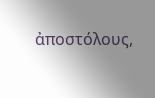ἀποστόλους,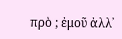πρὸ ; ἐμοῦ ἀλλ᾽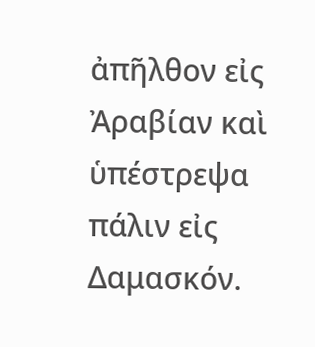ἀπῆλθον εἰς Ἀραβίαν καὶ ὑπέστρεψα πάλιν εἰς Δαμασκόν.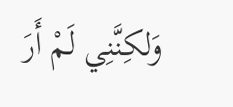وَلكِنَّنِي لَمْ أَرَ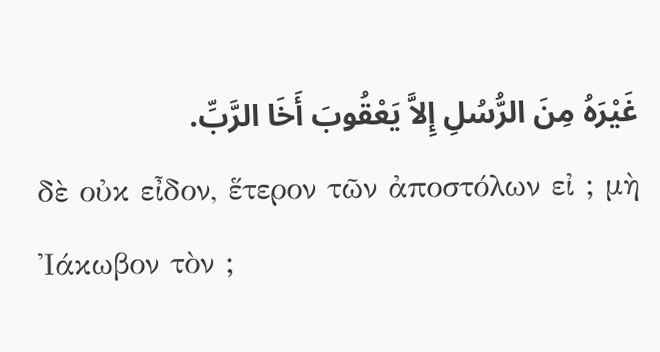غَيْرَهُ مِنَ الرُّسُلِ إِلاَّ يَعْقُوبَ أَخَا الرَّبِّ.
δὲ οὐκ εἶδον, ἕτερον τῶν ἀποστόλων εἰ ; μὴ Ἰάκωβον τὸν ;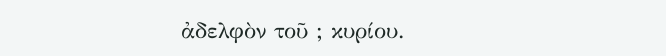ἀδελφὸν τοῦ ; κυρίου.